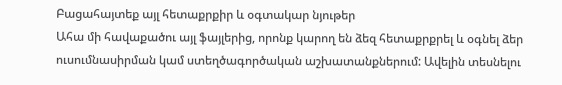Բացահայտեք այլ հետաքրքիր և օգտակար նյութեր
Ահա մի հավաքածու այլ ֆայլերից, որոնք կարող են ձեզ հետաքրքրել և օգնել ձեր ուսումնասիրման կամ ստեղծագործական աշխատանքներում: Ավելին տեսնելու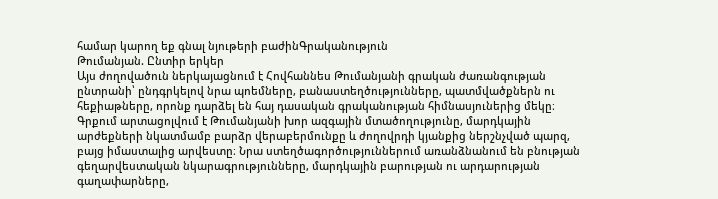համար կարող եք գնալ նյութերի բաժինԳրականություն
Թումանյան. Ընտիր երկեր
Այս ժողովածուն ներկայացնում է Հովհաննես Թումանյանի գրական ժառանգության ընտրանի՝ ընդգրկելով նրա պոեմները, բանաստեղծությունները, պատմվածքներն ու հեքիաթները, որոնք դարձել են հայ դասական գրականության հիմնասյուներից մեկը։ Գրքում արտացոլվում է Թումանյանի խոր ազգային մտածողությունը, մարդկային արժեքների նկատմամբ բարձր վերաբերմունքը և ժողովրդի կյանքից ներշնչված պարզ, բայց իմաստալից արվեստը։ Նրա ստեղծագործություններում առանձնանում են բնության գեղարվեստական նկարագրությունները, մարդկային բարության ու արդարության գաղափարները,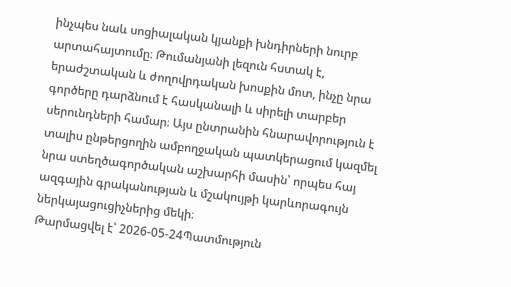ինչպես նաև սոցիալական կյանքի խնդիրների նուրբ արտահայտումը։ Թումանյանի լեզուն հստակ է, երաժշտական և ժողովրդական խոսքին մոտ, ինչը նրա գործերը դարձնում է հասկանալի և սիրելի տարբեր սերունդների համար։ Այս ընտրանին հնարավորություն է տալիս ընթերցողին ամբողջական պատկերացում կազմել նրա ստեղծագործական աշխարհի մասին՝ որպես հայ ազգային գրականության և մշակույթի կարևորագույն ներկայացուցիչներից մեկի։
Թարմացվել է՝ 2026-05-24Պատմություն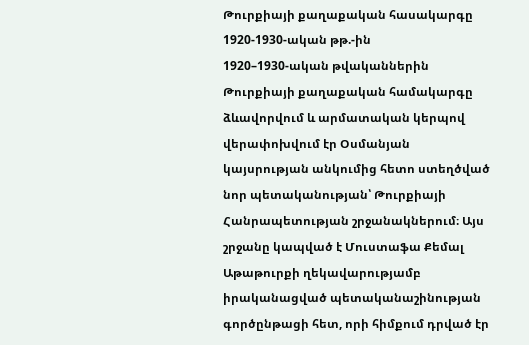Թուրքիայի քաղաքական հասակարգը 1920-1930-ական թթ.-ին
1920–1930-ական թվականներին Թուրքիայի քաղաքական համակարգը ձևավորվում և արմատական կերպով վերափոխվում էր Օսմանյան կայսրության անկումից հետո ստեղծված նոր պետականության՝ Թուրքիայի Հանրապետության շրջանակներում։ Այս շրջանը կապված է Մուստաֆա Քեմալ Աթաթուրքի ղեկավարությամբ իրականացված պետականաշինության գործընթացի հետ, որի հիմքում դրված էր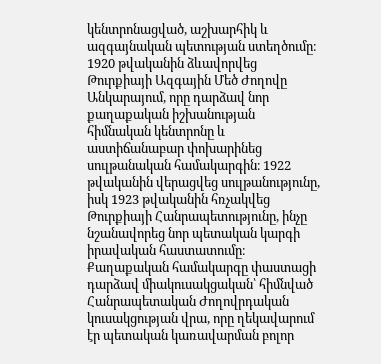կենտրոնացված, աշխարհիկ և ազգայնական պետության ստեղծումը։ 1920 թվականին ձևավորվեց Թուրքիայի Ազգային Մեծ Ժողովը Անկարայում, որը դարձավ նոր քաղաքական իշխանության հիմնական կենտրոնը և աստիճանաբար փոխարինեց սուլթանական համակարգին։ 1922 թվականին վերացվեց սուլթանությունը, իսկ 1923 թվականին հռչակվեց Թուրքիայի Հանրապետությունը, ինչը նշանավորեց նոր պետական կարգի իրավական հաստատումը։ Քաղաքական համակարգը փաստացի դարձավ միակուսակցական՝ հիմնված Հանրապետական Ժողովրդական կուսակցության վրա, որը ղեկավարում էր պետական կառավարման բոլոր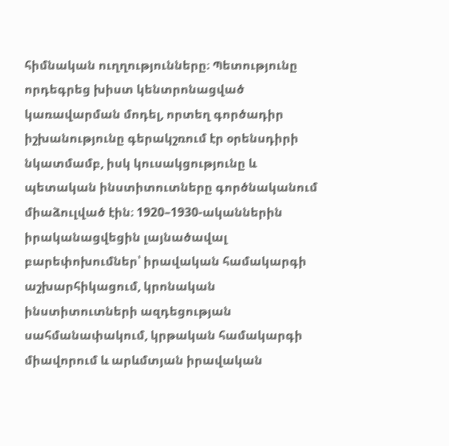հիմնական ուղղությունները։ Պետությունը որդեգրեց խիստ կենտրոնացված կառավարման մոդել, որտեղ գործադիր իշխանությունը գերակշռում էր օրենսդիրի նկատմամբ, իսկ կուսակցությունը և պետական ինստիտուտները գործնականում միաձուլված էին։ 1920–1930-ականներին իրականացվեցին լայնածավալ բարեփոխումներ՝ իրավական համակարգի աշխարհիկացում, կրոնական ինստիտուտների ազդեցության սահմանափակում, կրթական համակարգի միավորում և արևմտյան իրավական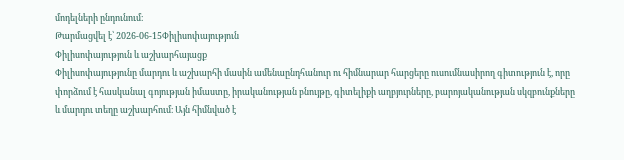մոդելների ընդունում։
Թարմացվել է՝ 2026-06-15Փիլիսոփայություն
Փիլիսոփայություն և աշխարհայացք
Փիլիսոփայությունը մարդու և աշխարհի մասին ամենաընդհանուր ու հիմնարար հարցերը ուսումնասիրող գիտություն է, որը փորձում է հասկանալ գոյության իմաստը, իրականության բնույթը, գիտելիքի աղբյուրները, բարոյականության սկզբունքները և մարդու տեղը աշխարհում։ Այն հիմնված է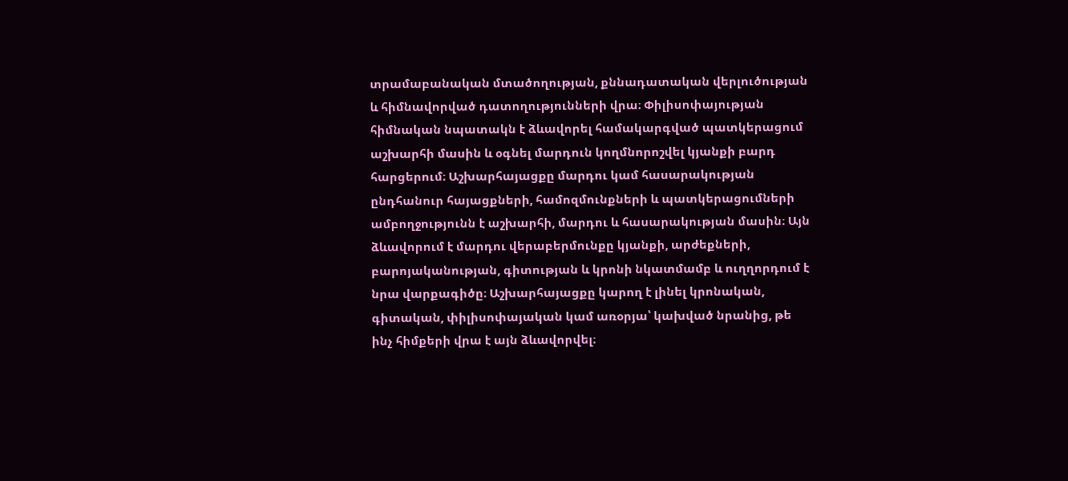տրամաբանական մտածողության, քննադատական վերլուծության և հիմնավորված դատողությունների վրա։ Փիլիսոփայության հիմնական նպատակն է ձևավորել համակարգված պատկերացում աշխարհի մասին և օգնել մարդուն կողմնորոշվել կյանքի բարդ հարցերում։ Աշխարհայացքը մարդու կամ հասարակության ընդհանուր հայացքների, համոզմունքների և պատկերացումների ամբողջությունն է աշխարհի, մարդու և հասարակության մասին։ Այն ձևավորում է մարդու վերաբերմունքը կյանքի, արժեքների, բարոյականության, գիտության և կրոնի նկատմամբ և ուղղորդում է նրա վարքագիծը։ Աշխարհայացքը կարող է լինել կրոնական, գիտական, փիլիսոփայական կամ առօրյա՝ կախված նրանից, թե ինչ հիմքերի վրա է այն ձևավորվել։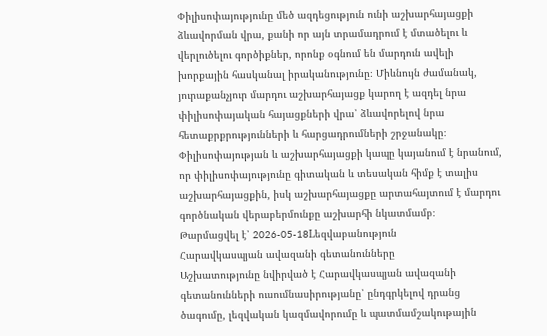Փիլիսոփայությունը մեծ ազդեցություն ունի աշխարհայացքի ձևավորման վրա, քանի որ այն տրամադրում է մտածելու և վերլուծելու գործիքներ, որոնք օգնում են մարդուն ավելի խորքային հասկանալ իրականությունը։ Միևնույն ժամանակ, յուրաքանչյուր մարդու աշխարհայացք կարող է ազդել նրա փիլիսոփայական հայացքների վրա՝ ձևավորելով նրա հետաքրքրությունների և հարցադրումների շրջանակը։ Փիլիսոփայության և աշխարհայացքի կապը կայանում է նրանում, որ փիլիսոփայությունը գիտական և տեսական հիմք է տալիս աշխարհայացքին, իսկ աշխարհայացքը արտահայտում է մարդու գործնական վերաբերմունքը աշխարհի նկատմամբ։
Թարմացվել է՝ 2026-05-18Lեզվաբանություն
Հարավկասպյան ավազանի գետանունները
Աշխատությունը նվիրված է Հարավկասպյան ավազանի գետանունների ուսումնասիրությանը՝ ընդգրկելով դրանց ծագումը, լեզվական կազմավորումը և պատմամշակութային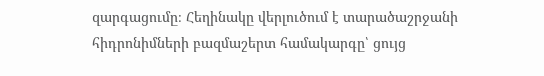զարգացումը։ Հեղինակը վերլուծում է տարածաշրջանի հիդրոնիմների բազմաշերտ համակարգը՝ ցույց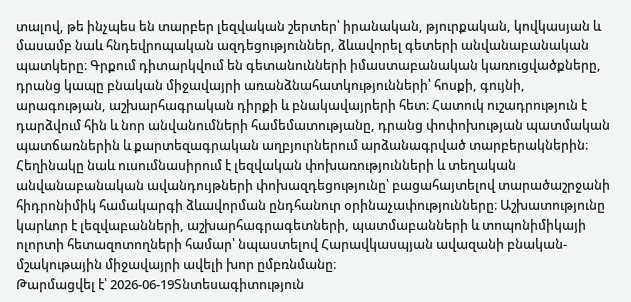տալով, թե ինչպես են տարբեր լեզվական շերտեր՝ իրանական, թյուրքական, կովկասյան և մասամբ նաև հնդեվրոպական ազդեցություններ, ձևավորել գետերի անվանաբանական պատկերը։ Գրքում դիտարկվում են գետանունների իմաստաբանական կառուցվածքները, դրանց կապը բնական միջավայրի առանձնահատկությունների՝ հոսքի, գույնի, արագության, աշխարհագրական դիրքի և բնակավայրերի հետ։ Հատուկ ուշադրություն է դարձվում հին և նոր անվանումների համեմատությանը, դրանց փոփոխության պատմական պատճառներին և քարտեզագրական աղբյուրներում արձանագրված տարբերակներին։ Հեղինակը նաև ուսումնասիրում է լեզվական փոխառությունների և տեղական անվանաբանական ավանդույթների փոխազդեցությունը՝ բացահայտելով տարածաշրջանի հիդրոնիմիկ համակարգի ձևավորման ընդհանուր օրինաչափությունները։ Աշխատությունը կարևոր է լեզվաբանների, աշխարհագրագետների, պատմաբանների և տոպոնիմիկայի ոլորտի հետազոտողների համար՝ նպաստելով Հարավկասպյան ավազանի բնական-մշակութային միջավայրի ավելի խոր ըմբռնմանը։
Թարմացվել է՝ 2026-06-19Տնտեսագիտություն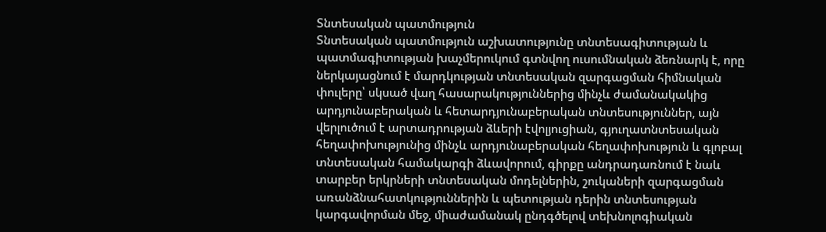Տնտեսական պատմություն
Տնտեսական պատմություն աշխատությունը տնտեսագիտության և պատմագիտության խաչմերուկում գտնվող ուսումնական ձեռնարկ է, որը ներկայացնում է մարդկության տնտեսական զարգացման հիմնական փուլերը՝ սկսած վաղ հասարակություններից մինչև ժամանակակից արդյունաբերական և հետարդյունաբերական տնտեսություններ, այն վերլուծում է արտադրության ձևերի էվոլյուցիան, գյուղատնտեսական հեղափոխությունից մինչև արդյունաբերական հեղափոխություն և գլոբալ տնտեսական համակարգի ձևավորում, գիրքը անդրադառնում է նաև տարբեր երկրների տնտեսական մոդելներին, շուկաների զարգացման առանձնահատկություններին և պետության դերին տնտեսության կարգավորման մեջ, միաժամանակ ընդգծելով տեխնոլոգիական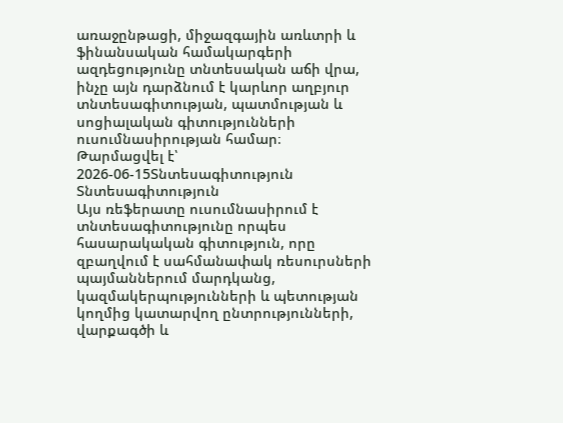առաջընթացի, միջազգային առևտրի և ֆինանսական համակարգերի ազդեցությունը տնտեսական աճի վրա, ինչը այն դարձնում է կարևոր աղբյուր տնտեսագիտության, պատմության և սոցիալական գիտությունների ուսումնասիրության համար։
Թարմացվել է՝ 2026-06-15Տնտեսագիտություն
Տնտեսագիտություն
Այս ռեֆերատը ուսումնասիրում է տնտեսագիտությունը որպես հասարակական գիտություն, որը զբաղվում է սահմանափակ ռեսուրսների պայմաններում մարդկանց, կազմակերպությունների և պետության կողմից կատարվող ընտրությունների, վարքագծի և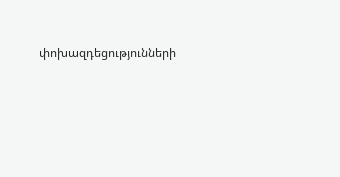փոխազդեցությունների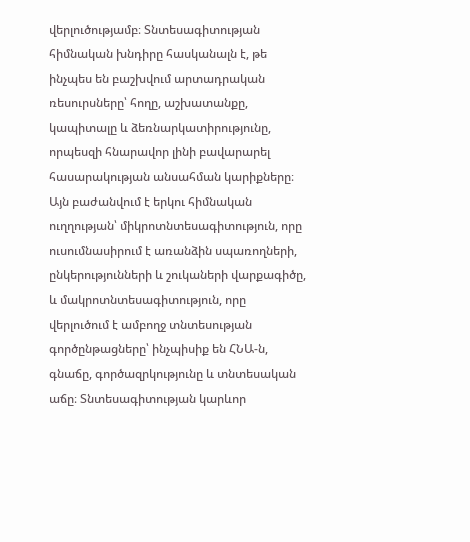վերլուծությամբ։ Տնտեսագիտության հիմնական խնդիրը հասկանալն է, թե ինչպես են բաշխվում արտադրական ռեսուրսները՝ հողը, աշխատանքը, կապիտալը և ձեռնարկատիրությունը, որպեսզի հնարավոր լինի բավարարել հասարակության անսահման կարիքները։ Այն բաժանվում է երկու հիմնական ուղղության՝ միկրոտնտեսագիտություն, որը ուսումնասիրում է առանձին սպառողների, ընկերությունների և շուկաների վարքագիծը, և մակրոտնտեսագիտություն, որը վերլուծում է ամբողջ տնտեսության գործընթացները՝ ինչպիսիք են ՀՆԱ-ն, գնաճը, գործազրկությունը և տնտեսական աճը։ Տնտեսագիտության կարևոր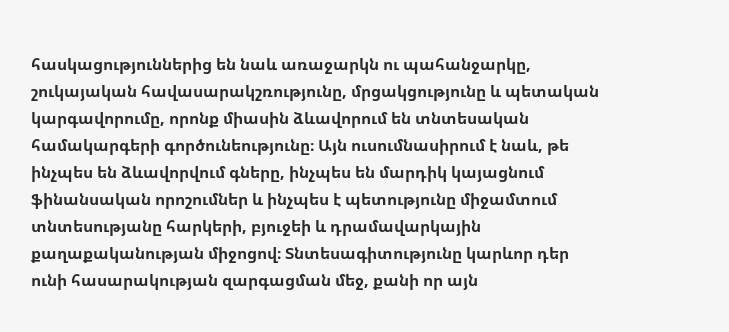հասկացություններից են նաև առաջարկն ու պահանջարկը, շուկայական հավասարակշռությունը, մրցակցությունը և պետական կարգավորումը, որոնք միասին ձևավորում են տնտեսական համակարգերի գործունեությունը։ Այն ուսումնասիրում է նաև, թե ինչպես են ձևավորվում գները, ինչպես են մարդիկ կայացնում ֆինանսական որոշումներ և ինչպես է պետությունը միջամտում տնտեսությանը հարկերի, բյուջեի և դրամավարկային քաղաքականության միջոցով։ Տնտեսագիտությունը կարևոր դեր ունի հասարակության զարգացման մեջ, քանի որ այն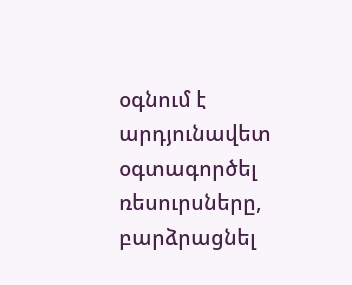օգնում է արդյունավետ օգտագործել ռեսուրսները, բարձրացնել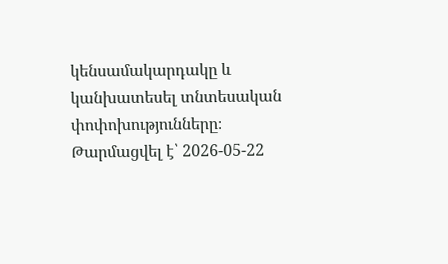կենսամակարդակը և կանխատեսել տնտեսական փոփոխությունները։
Թարմացվել է՝ 2026-05-22